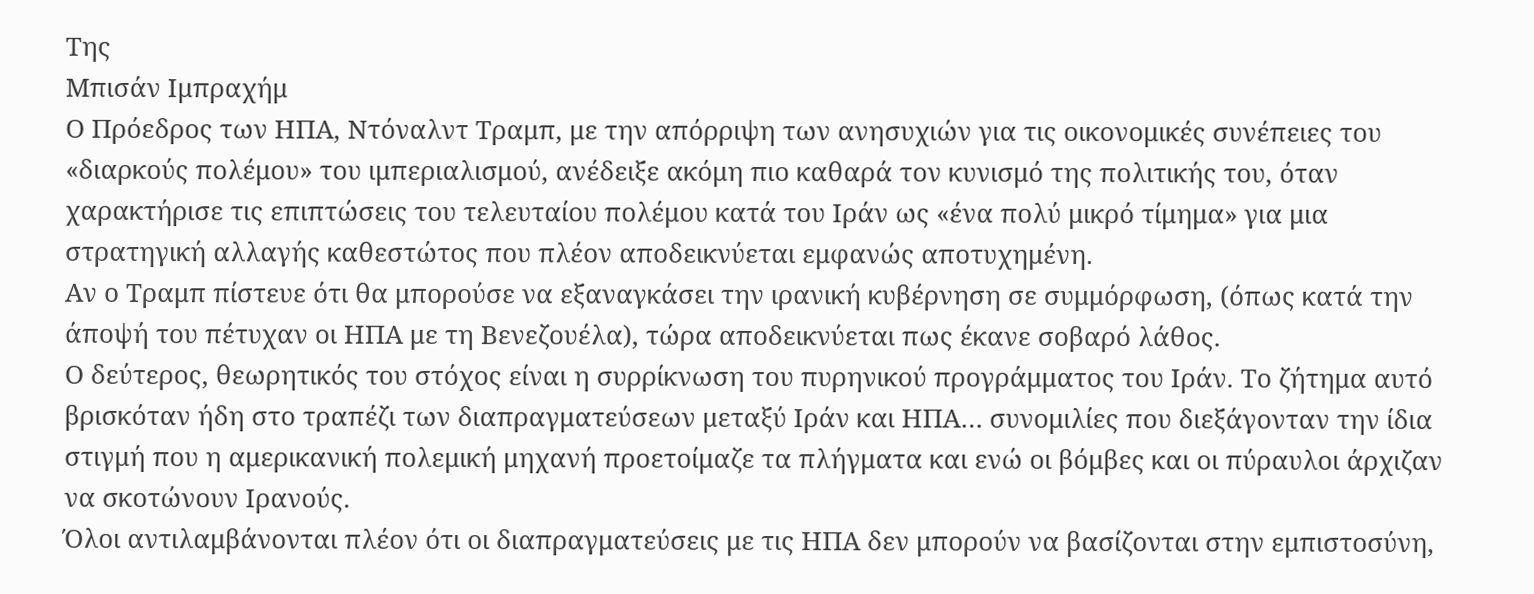Της
Μπισάν Ιμπραχήμ
Ο Πρόεδρος των ΗΠΑ, Ντόναλντ Τραμπ, με την απόρριψη των ανησυχιών για τις οικονομικές συνέπειες του «διαρκούς πολέμου» του ιμπεριαλισμού, ανέδειξε ακόμη πιο καθαρά τον κυνισμό της πολιτικής του, όταν χαρακτήρισε τις επιπτώσεις του τελευταίου πολέμου κατά του Ιράν ως «ένα πολύ μικρό τίμημα» για μια στρατηγική αλλαγής καθεστώτος που πλέον αποδεικνύεται εμφανώς αποτυχημένη.
Αν ο Τραμπ πίστευε ότι θα μπορούσε να εξαναγκάσει την ιρανική κυβέρνηση σε συμμόρφωση, (όπως κατά την άποψή του πέτυχαν οι ΗΠΑ με τη Βενεζουέλα), τώρα αποδεικνύεται πως έκανε σοβαρό λάθος.
Ο δεύτερος, θεωρητικός του στόχος είναι η συρρίκνωση του πυρηνικού προγράμματος του Ιράν. Το ζήτημα αυτό βρισκόταν ήδη στο τραπέζι των διαπραγματεύσεων μεταξύ Ιράν και ΗΠΑ… συνομιλίες που διεξάγονταν την ίδια στιγμή που η αμερικανική πολεμική μηχανή προετοίμαζε τα πλήγματα και ενώ οι βόμβες και οι πύραυλοι άρχιζαν να σκοτώνουν Ιρανούς.
Όλοι αντιλαμβάνονται πλέον ότι οι διαπραγματεύσεις με τις ΗΠΑ δεν μπορούν να βασίζονται στην εμπιστοσύνη,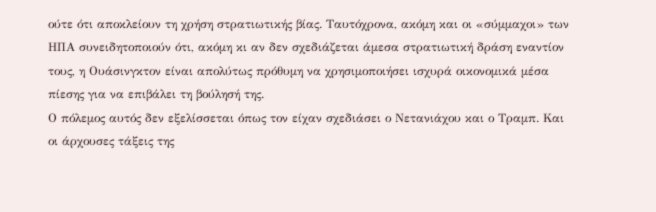ούτε ότι αποκλείουν τη χρήση στρατιωτικής βίας. Ταυτόχρονα, ακόμη και οι «σύμμαχοι» των ΗΠΑ συνειδητοποιούν ότι, ακόμη κι αν δεν σχεδιάζεται άμεσα στρατιωτική δράση εναντίον τους, η Ουάσινγκτον είναι απολύτως πρόθυμη να χρησιμοποιήσει ισχυρά οικονομικά μέσα πίεσης για να επιβάλει τη βούλησή της.
Ο πόλεμος αυτός δεν εξελίσσεται όπως τον είχαν σχεδιάσει ο Νετανιάχου και ο Τραμπ. Και οι άρχουσες τάξεις της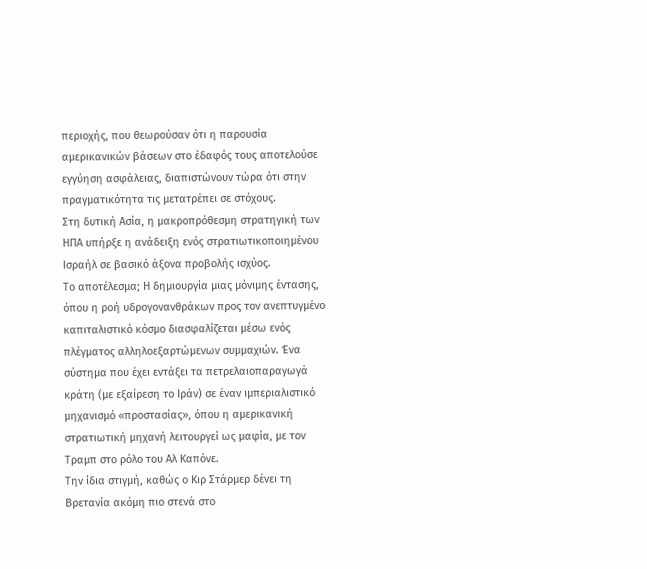περιοχής, που θεωρούσαν ότι η παρουσία αμερικανικών βάσεων στο έδαφός τους αποτελούσε εγγύηση ασφάλειας, διαπιστώνουν τώρα ότι στην πραγματικότητα τις μετατρέπει σε στόχους.
Στη δυτική Ασία, η μακροπρόθεσμη στρατηγική των ΗΠΑ υπήρξε η ανάδειξη ενός στρατιωτικοποιημένου Ισραήλ σε βασικό άξονα προβολής ισχύος.
Το αποτέλεσμα; Η δημιουργία μιας μόνιμης έντασης, όπου η ροή υδρογονανθράκων προς τον ανεπτυγμένο καπιταλιστικό κόσμο διασφαλίζεται μέσω ενός πλέγματος αλληλοεξαρτώμενων συμμαχιών. Ένα σύστημα που έχει εντάξει τα πετρελαιοπαραγωγά κράτη (με εξαίρεση το Ιράν) σε έναν ιμπεριαλιστικό μηχανισμό «προστασίας», όπου η αμερικανική στρατιωτική μηχανή λειτουργεί ως μαφία, με τον Τραμπ στο ρόλο του Αλ Καπόνε.
Την ίδια στιγμή, καθώς ο Κιρ Στάρμερ δένει τη Βρετανία ακόμη πιο στενά στο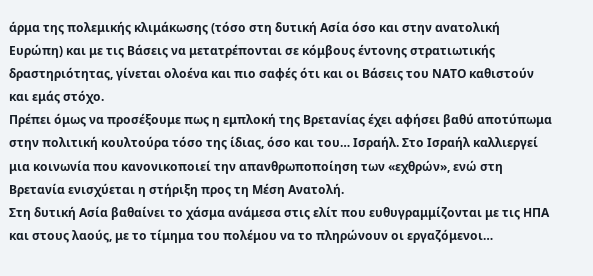άρμα της πολεμικής κλιμάκωσης (τόσο στη δυτική Ασία όσο και στην ανατολική Ευρώπη) και με τις Βάσεις να μετατρέπονται σε κόμβους έντονης στρατιωτικής δραστηριότητας, γίνεται ολοένα και πιο σαφές ότι και οι Βάσεις του ΝΑΤΟ καθιστούν και εμάς στόχο.
Πρέπει όμως να προσέξουμε πως η εμπλοκή της Βρετανίας έχει αφήσει βαθύ αποτύπωμα στην πολιτική κουλτούρα τόσο της ίδιας, όσο και του… Ισραήλ. Στο Ισραήλ καλλιεργεί μια κοινωνία που κανονικοποιεί την απανθρωποποίηση των «εχθρών», ενώ στη Βρετανία ενισχύεται η στήριξη προς τη Μέση Ανατολή.
Στη δυτική Ασία βαθαίνει το χάσμα ανάμεσα στις ελίτ που ευθυγραμμίζονται με τις ΗΠΑ και στους λαούς, με το τίμημα του πολέμου να το πληρώνουν οι εργαζόμενοι…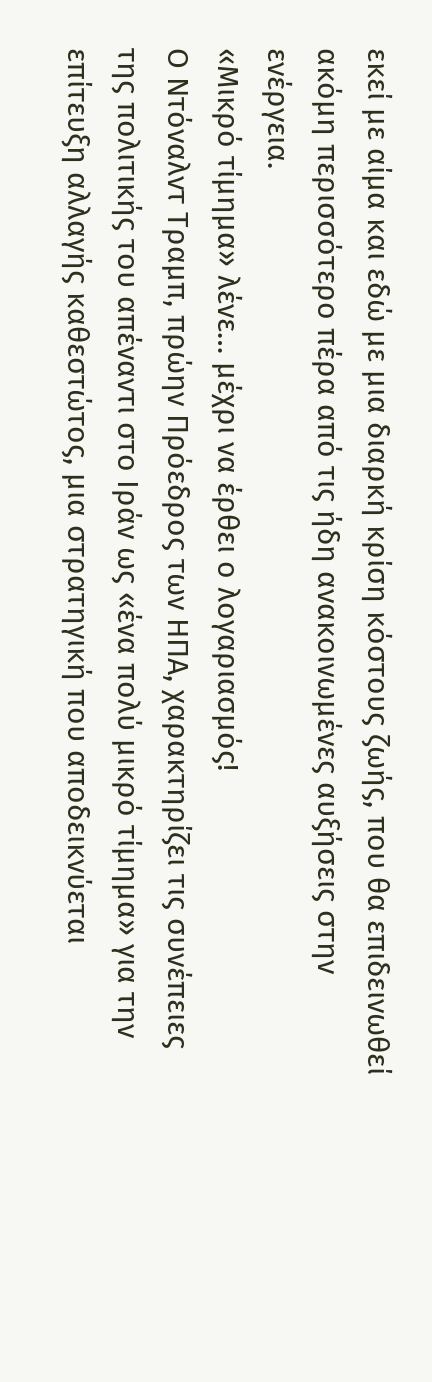εκεί με αίμα και εδώ με μια διαρκή κρίση κόστους ζωής, που θα επιδεινωθεί ακόμη περισσότερο πέρα από τις ήδη ανακοινωμένες αυξήσεις στην ενέργεια.
«Μικρό τίμημα» λένε… μέχρι να έρθει ο λογαριασμός!
Ο Ντόναλντ Τραμπ, πρώην Πρόεδρος των ΗΠΑ, χαρακτηρίζει τις συνέπειες της πολιτικής του απέναντι στο Ιράν ως «ένα πολύ μικρό τίμημα» για την επίτευξη αλλαγής καθεστώτος, μια στρατηγική που αποδεικνύεται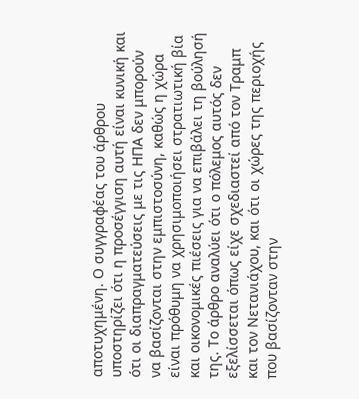αποτυχημένη. Ο συγγραφέας του άρθρου υποστηρίζει ότι η προσέγγιση αυτή είναι κυνική και ότι οι διαπραγματεύσεις με τις ΗΠΑ δεν μπορούν να βασίζονται στην εμπιστοσύνη, καθώς η χώρα είναι πρόθυμη να χρησιμοποιήσει στρατιωτική βία και οικονομικές πιέσεις για να επιβάλει τη βούλησή της. Το άρθρο αναλύει ότι ο πόλεμος αυτός δεν εξελίσσεται όπως είχε σχεδιαστεί από τον Τραμπ και τον Νετανιάχου, και ότι οι χώρες της περιοχής που βασίζονταν στην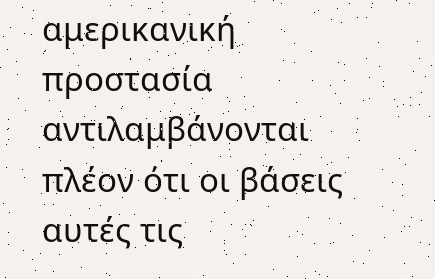αμερικανική προστασία αντιλαμβάνονται πλέον ότι οι βάσεις αυτές τις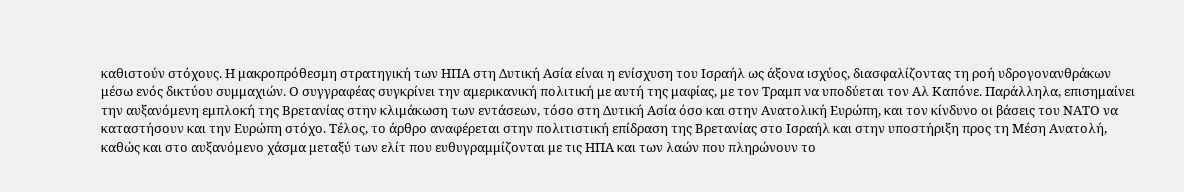καθιστούν στόχους. Η μακροπρόθεσμη στρατηγική των ΗΠΑ στη Δυτική Ασία είναι η ενίσχυση του Ισραήλ ως άξονα ισχύος, διασφαλίζοντας τη ροή υδρογονανθράκων μέσω ενός δικτύου συμμαχιών. Ο συγγραφέας συγκρίνει την αμερικανική πολιτική με αυτή της μαφίας, με τον Τραμπ να υποδύεται τον Αλ Καπόνε. Παράλληλα, επισημαίνει την αυξανόμενη εμπλοκή της Βρετανίας στην κλιμάκωση των εντάσεων, τόσο στη Δυτική Ασία όσο και στην Ανατολική Ευρώπη, και τον κίνδυνο οι βάσεις του ΝΑΤΟ να καταστήσουν και την Ευρώπη στόχο. Τέλος, το άρθρο αναφέρεται στην πολιτιστική επίδραση της Βρετανίας στο Ισραήλ και στην υποστήριξη προς τη Μέση Ανατολή, καθώς και στο αυξανόμενο χάσμα μεταξύ των ελίτ που ευθυγραμμίζονται με τις ΗΠΑ και των λαών που πληρώνουν το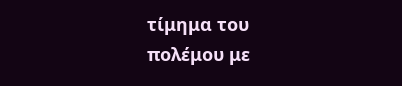τίμημα του πολέμου με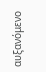αυξανόμενο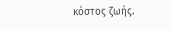κόστος ζωής.